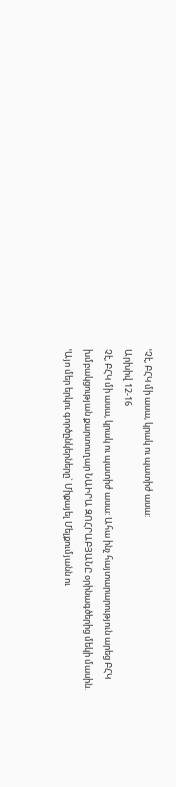ՙՉէ, ԲՀԿ մի ասա, կրակ ու պատիժ ասա:
Արխիվ 12-16
Չէ, ԲՀԿ մի ասա, կրակ ու պատիժ ասա: Ահա ինչ հայտարարություն արեց ԲՀԿ խմբակցության քարտուղար ՆԱԻՐԱ ԶՈՀՐԱԲՅԱՆԸ օրինագծերից մեկի մասին. ՙԱյո մեր երկու գործընկերները` Միքայել Մելքումյանն ու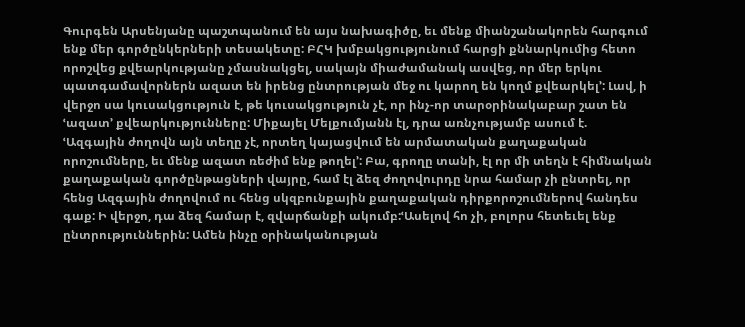Գուրգեն Արսենյանը պաշտպանում են այս նախագիծը, եւ մենք միանշանակորեն հարգում ենք մեր գործընկերների տեսակետը: ԲՀԿ խմբակցությունում հարցի քննարկումից հետո որոշվեց քվեարկությանը չմասնակցել, սակայն միաժամանակ ասվեց, որ մեր երկու պատգամավորներն ազատ են իրենց ընտրության մեջ ու կարող են կողմ քվեարկել՚: Լավ, ի վերջո սա կուսակցություն է, թե կուսակցություն չէ, որ ինչ-որ տարօրինակաբար շատ են ՙազատ՚ քվեարկությունները: Միքայել Մելքումյանն էլ, դրա առնչությամբ ասում է.
ՙԱզգային ժողովն այն տեղը չէ, որտեղ կայացվում են արմատական քաղաքական որոշումները, եւ մենք ազատ ռեժիմ ենք թողել՚: Բա, գրողը տանի, էլ որ մի տեղն է հիմնական քաղաքական գործընթացների վայրը, համ էլ ձեզ ժողովուրդը նրա համար չի ընտրել, որ հենց Ազգային ժողովում ու հենց սկզբունքային քաղաքական դիրքորոշումներով հանդես գաք: Ի վերջո, դա ձեզ համար է, զվարճանքի ակումբ:ՙԱսելով հո չի, բոլորս հետեւել ենք ընտրություններին: Ամեն ինչը օրինականության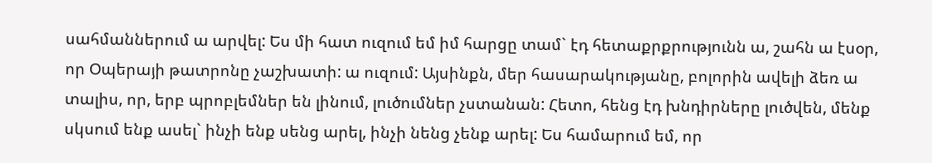սահմաններում ա արվել: Ես մի հատ ուզում եմ իմ հարցը տամ` էդ հետաքրքրությունն ա, շահն ա էսօր, որ Օպերայի թատրոնը չաշխատի: ա ուզում: Այսինքն, մեր հասարակությանը, բոլորին ավելի ձեռ ա տալիս, որ, երբ պրոբլեմներ են լինում, լուծումներ չստանան: Հետո, հենց էդ խնդիրները լուծվեն, մենք սկսում ենք ասել` ինչի ենք սենց արել, ինչի նենց չենք արել: Ես համարում եմ, որ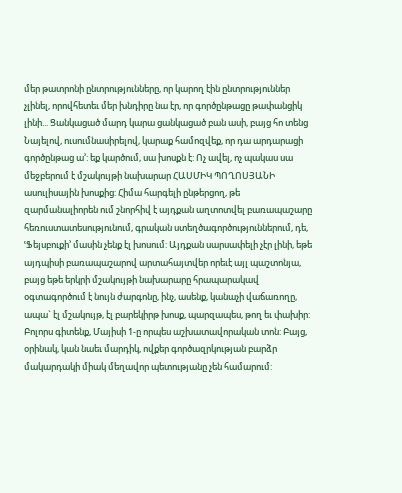մեր թատրոնի ընտրությունները, որ կարող էին ընտրություններ չլինել, որովհետեւ մեր խնդիրը նա էր, որ գործընթացը թափանցիկ լինի... Ցանկացած մարդ կարա ցանկացած բան ասի, բայց հո տենց Նայելով, ուսումնասիրելով, կարաք համոզվեք, որ դա արդարացի գործընթաց ա՚: եք կարծում, սա խոսքն է: Ոչ ավել, ոչ պակաս սա մեջբերում է մշակույթի նախարար ՀԱՍՄԻԿ ՊՈՂՈՍՅԱՆԻ ասուլիսային խոսքից: Հիմա հարգելի ընթերցող, թե զարմանալիորեն ում շնորհիվ է այդքան աղտոտվել բառապաշարը հեռուստատեսությունում, գրական ստեղծագործություններում, դե, ՙՖեյսբուքի՚ մասին չենք էլ խոսում: Այդքան սարսափելի չէր լինի, եթե այդպիսի բառապաշարով արտահայտվեր որեւէ այլ պաշտոնյա, բայց եթե երկրի մշակույթի նախարարը հրապարակավ օգտագործում է նույն ժարգոնը, ինչ, ասենք, կանաչի վաճառողը, ապա` էլ մշակույթ, էլ բարեկիրթ խոսք, պարզապես, թող եւ փախիր:
Բոլորս գիտենք, Մայիսի 1-ը որպես աշխատավորական տոն: Բայց, օրինակ, կան նաեւ մարդիկ, ովքեր գործազրկության բարձր մակարդակի միակ մեղավոր պետությանը չեն համարում: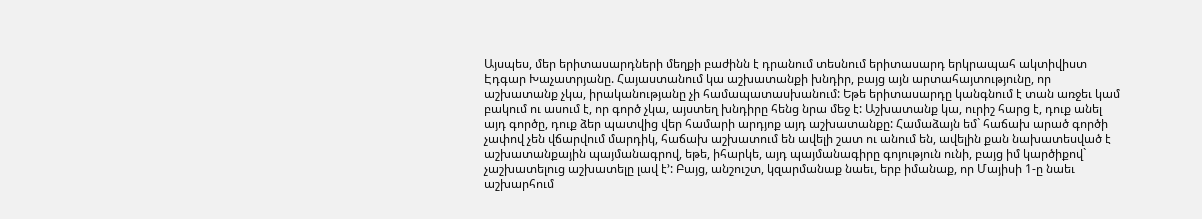Այսպես, մեր երիտասարդների մեղքի բաժինն է դրանում տեսնում երիտասարդ երկրապահ ակտիվիստ Էդգար Խաչատրյանը. Հայաստանում կա աշխատանքի խնդիր, բայց այն արտահայտությունը, որ աշխատանք չկա, իրականությանը չի համապատասխանում: Եթե երիտասարդը կանգնում է տան առջեւ կամ բակում ու ասում է, որ գործ չկա, այստեղ խնդիրը հենց նրա մեջ է: Աշխատանք կա, ուրիշ հարց է, դուք անել այդ գործը, դուք ձեր պատվից վեր համարի արդյոք այդ աշխատանքը: Համաձայն եմ` հաճախ արած գործի չափով չեն վճարվում մարդիկ, հաճախ աշխատում են ավելի շատ ու անում են, ավելին քան նախատեսված է աշխատանքային պայմանագրով, եթե, իհարկե, այդ պայմանագիրը գոյություն ունի, բայց իմ կարծիքով` չաշխատելուց աշխատելը լավ է՚: Բայց, անշուշտ, կզարմանաք նաեւ, երբ իմանաք, որ Մայիսի 1-ը նաեւ աշխարհում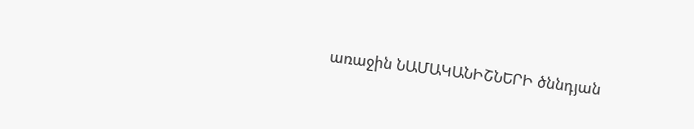առաջին ՆԱՄԱԿԱՆԻՇՆԵՐԻ ծննդյան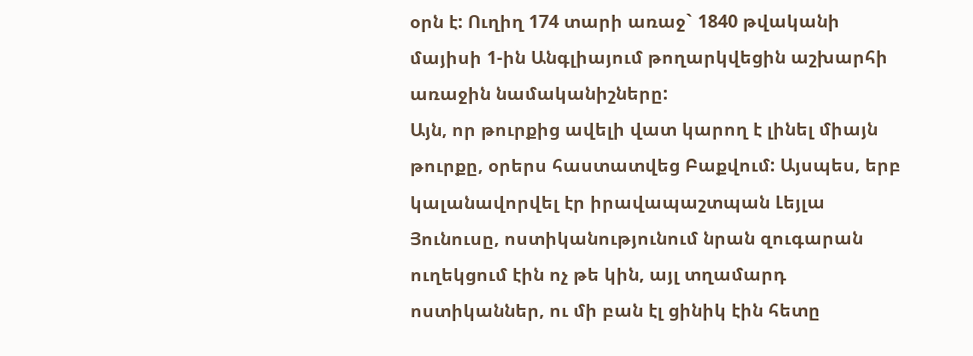օրն է: Ուղիղ 174 տարի առաջ` 1840 թվականի մայիսի 1-ին Անգլիայում թողարկվեցին աշխարհի առաջին նամականիշները:
Այն, որ թուրքից ավելի վատ կարող է լինել միայն թուրքը, օրերս հաստատվեց Բաքվում: Այսպես, երբ կալանավորվել էր իրավապաշտպան Լեյլա Յունուսը, ոստիկանությունում նրան զուգարան ուղեկցում էին ոչ թե կին, այլ տղամարդ ոստիկաններ, ու մի բան էլ ցինիկ էին հետը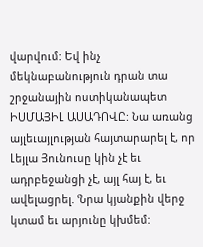վարվում: Եվ ինչ մեկնաբանություն դրան տա շրջանային ոստիկանապետ ԻՍՄԱՅԻԼ ԱՍԱԴՈՎԸ: Նա առանց այլեւայլության հայտարարել է, որ Լեյլա Յունուսը կին չէ եւ ադրբեջանցի չէ, այլ հայ է, եւ ավելացրել. ՙՆրա կյանքին վերջ կտամ եւ արյունը կխմեմ: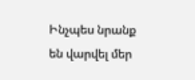Ինչպես նրանք են վարվել մեր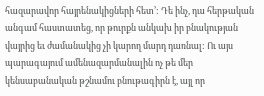հազարավոր հայրենակիցների հետ՚: Դե ինչ, դա հերթական անգամ հաստատեց, որ թուրքն անկախ իր բնակության վայրից եւ ժամանակից չի կարող մարդ դառնալ: Ու այս պարագայում ամենազարմանալին ոչ թե մեր կենսաբանական թշնամու բնութագիրն է, այլ որ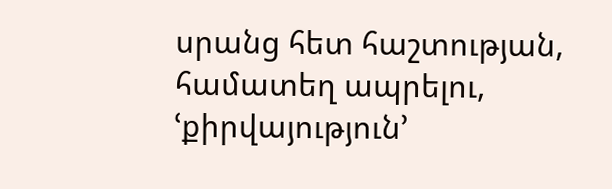սրանց հետ հաշտության, համատեղ ապրելու, ՙքիրվայություն՚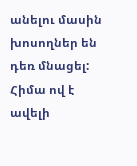անելու մասին խոսողներ են դեռ մնացել: Հիմա ով է ավելի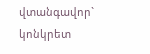վտանգավոր` կոնկրետ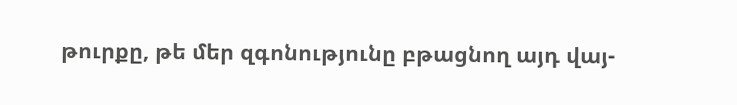թուրքը, թե մեր զգոնությունը բթացնող այդ վայ-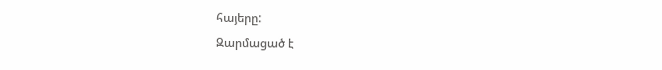հայերը:
Զարմացած է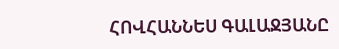ՀՈՎՀԱՆՆԵՍ ԳԱԼԱՋՅԱՆԸ